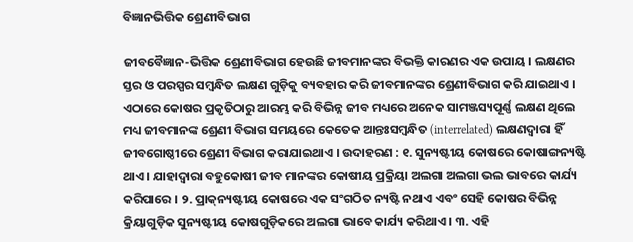ବିଜ୍ଞାନଭିତ୍ତିକ ଶ୍ରେଣୀବିଭାଗ

ଜୀବବୈଜ୍ଞାନ-ଭିତ୍ତିକ ଶ୍ରେଣୀବିଭାଗ ହେଉଛି ଜୀବମାନଙ୍କର ବିଭକ୍ତି କାରଣର ଏକ ଉପାୟ । ଲକ୍ଷଣର ସ୍ତର ଓ ପରସ୍ପର ସମ୍ବନ୍ଧିତ ଲକ୍ଷଣ ଗୁଡ଼ିକୁ ବ୍ୟବହାର କରି ଜୀବମାନଙ୍କର ଶ୍ରେଣୀବିଭାଗ କରି ଯାଇଥାଏ । ଏଠାରେ କୋଷର ପ୍ରକୃତିଠାରୁ ଆରମ୍ଭ କରି ବିଭିନ୍ନ ଜୀବ ମଧ୍ୟରେ ଅନେକ ସାମଞ୍ଜସ୍ୟପୂର୍ଣ୍ଣ ଲକ୍ଷଣ ଥିଲେ ମଧ୍ୟ ଜୀବମାନଙ୍କ ଶ୍ରେଣୀ ବିଭାଗ ସମୟରେ କେତେକ ଆନ୍ତଃସମ୍ବନ୍ଧିତ (interrelated) ଲକ୍ଷଣଦ୍ୱାରା ହିଁ ଜୀବଗୋଷ୍ଠୀରେ ଶ୍ରେଣୀ ବିଭାଗ କରାଯାଇଥାଏ । ଉଦାହରଣ : ୧. ସୁନ୍ୟଷ୍ଟୀୟ କୋଷରେ କୋଷାଙ୍ଗନ୍ୟଷ୍ଟି ଥାଏ । ଯାହାଦ୍ୱାରା ବହୁକୋଷୀ ଜୀବ ମାନଙ୍କର କୋଷୀୟ ପ୍ରକ୍ରିୟା ଅଲଗା ଅଲଗା ଭଲ ଭାବରେ କାର୍ଯ୍ୟ କରିପାରେ । ୨. ପ୍ରାକ୍‌ନ୍ୟଷ୍ଟୀୟ କୋଷରେ ଏକ ସଂଗଠିତ ନ୍ୟଷ୍ଟି ନଥାଏ ଏବଂ ସେହି କୋଷର ବିଭିନ୍ନ କ୍ରିୟାଗୁଡ଼ିକ ସୁନ୍ୟଷ୍ଟୀୟ କୋଷଗୁଡ଼ିକରେ ଅଲଗା ଭାବେ କାର୍ଯ୍ୟ କରିଥାଏ । ୩. ଏହି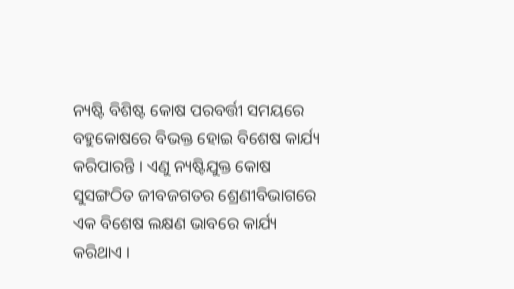ନ୍ୟଷ୍ଟି ବିଶିଷ୍ଟ କୋଷ ପରବର୍ତ୍ତୀ ସମୟରେ ବହୁକୋଷରେ ବିଭକ୍ତ ହୋଇ ବିଶେଷ କାର୍ଯ୍ୟ କରିପାରନ୍ତି । ଏଣୁ ନ୍ୟଷ୍ଟିଯୁକ୍ତ କୋଷ ସୁସଙ୍ଗଠିତ ଜୀବଜଗତର ଶ୍ରେଣୀବିଭାଗରେ ଏକ ବିଶେଷ ଲକ୍ଷଣ ଭାବରେ କାର୍ଯ୍ୟ କରିଥାଏ ।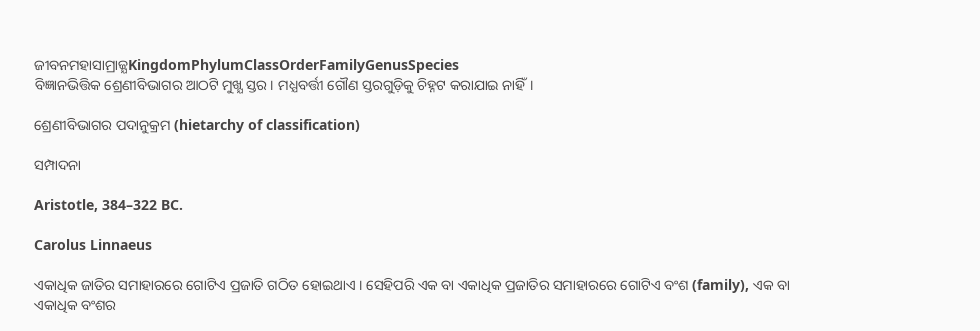ଜୀବନମହାସାମ୍ରାଜ୍ଯKingdomPhylumClassOrderFamilyGenusSpecies
ବିଜ୍ଞାନଭିତ୍ତିକ ଶ୍ରେଣୀବିଭାଗର ଆଠଟି ମୁଖ୍ଯ ସ୍ତର। ମଧ୍ଯବର୍ତ୍ତୀ ଗୌଣ ସ୍ତରଗୁଡ଼ିକୁ ଚିହ୍ନଟ କରାଯାଇ ନାହିଁ।

ଶ୍ରେଣୀବିଭାଗର ପଦାନୁକ୍ରମ (hietarchy of classification)

ସମ୍ପାଦନା

Aristotle, 384–322 BC.

Carolus Linnaeus

ଏକାଧିକ ଜାତିର ସମାହାରରେ ଗୋଟିଏ ପ୍ରଜାତି ଗଠିତ ହୋଇଥାଏ । ସେହିପରି ଏକ ବା ଏକାଧିକ ପ୍ରଜାତିର ସମାହାରରେ ଗୋଟିଏ ବଂଶ (family), ଏକ ବା ଏକାଧିକ ବଂଶର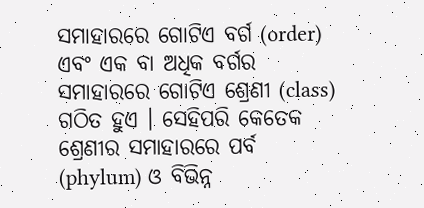ସମାହାରରେ ଗୋଟିଏ ବର୍ଗ (order) ଏବଂ ଏକ ବା ଅଧିକ ବର୍ଗର ସମାହାରରେ ଗୋଟିଏ ଶ୍ରେଣୀ (class) ଗଠିତ ହୁଏ । ସେହିପରି କେତେକ ଶ୍ରେଣୀର ସମାହାରରେ ପର୍ବ (phylum) ଓ ବିଭିନ୍ନ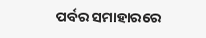ପର୍ବର ସମାହାରରେ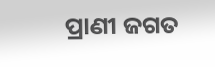ପ୍ରାଣୀ ଜଗତ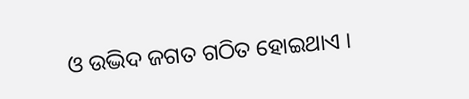ଓ ଉଦ୍ଭିଦ ଜଗତ ଗଠିତ ହୋଇଥାଏ ।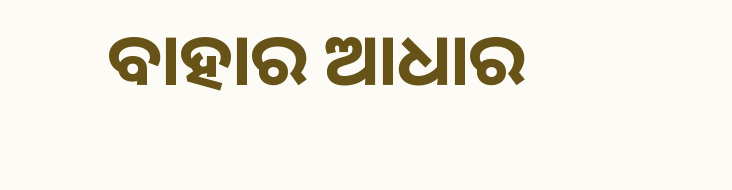ବାହାର ଆଧାର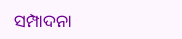ସମ୍ପାଦନା